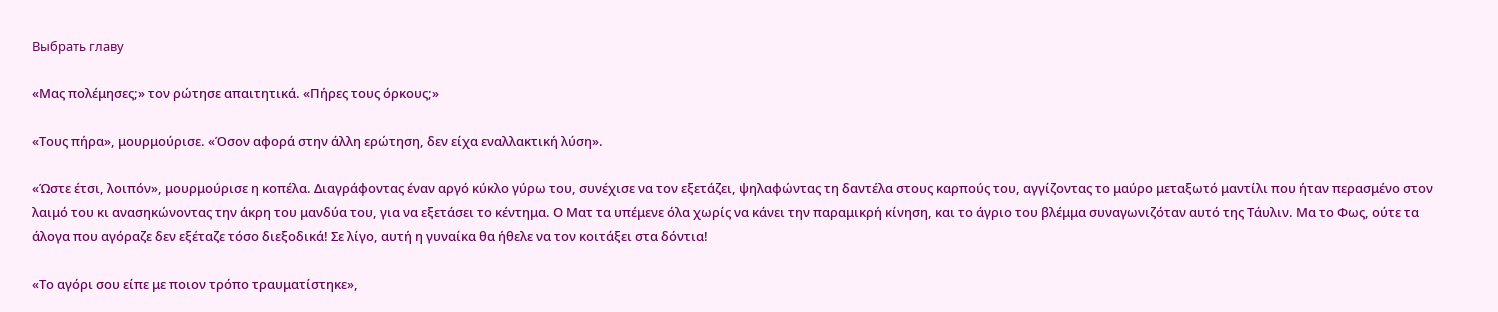Выбрать главу

«Μας πολέμησες;» τον ρώτησε απαιτητικά. «Πήρες τους όρκους;»

«Τους πήρα», μουρμούρισε. «Όσον αφορά στην άλλη ερώτηση, δεν είχα εναλλακτική λύση».

«Ώστε έτσι, λοιπόν», μουρμούρισε η κοπέλα. Διαγράφοντας έναν αργό κύκλο γύρω του, συνέχισε να τον εξετάζει, ψηλαφώντας τη δαντέλα στους καρπούς του, αγγίζοντας το μαύρο μεταξωτό μαντίλι που ήταν περασμένο στον λαιμό του κι ανασηκώνοντας την άκρη του μανδύα του, για να εξετάσει το κέντημα. Ο Ματ τα υπέμενε όλα χωρίς να κάνει την παραμικρή κίνηση, και το άγριο του βλέμμα συναγωνιζόταν αυτό της Τάυλιν. Μα το Φως, ούτε τα άλογα που αγόραζε δεν εξέταζε τόσο διεξοδικά! Σε λίγο, αυτή η γυναίκα θα ήθελε να τον κοιτάξει στα δόντια!

«Το αγόρι σου είπε με ποιον τρόπο τραυματίστηκε»,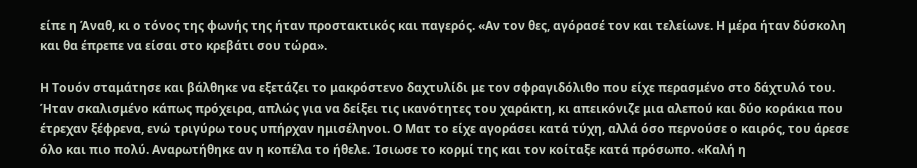είπε η Άναθ, κι ο τόνος της φωνής της ήταν προστακτικός και παγερός. «Αν τον θες, αγόρασέ τον και τελείωνε. Η μέρα ήταν δύσκολη και θα έπρεπε να είσαι στο κρεβάτι σου τώρα».

Η Τουόν σταμάτησε και βάλθηκε να εξετάζει το μακρόστενο δαχτυλίδι με τον σφραγιδόλιθο που είχε περασμένο στο δάχτυλό του. Ήταν σκαλισμένο κάπως πρόχειρα, απλώς για να δείξει τις ικανότητες του χαράκτη, κι απεικόνιζε μια αλεπού και δύο κοράκια που έτρεχαν ξέφρενα, ενώ τριγύρω τους υπήρχαν ημισέληνοι. Ο Ματ το είχε αγοράσει κατά τύχη, αλλά όσο περνούσε ο καιρός, του άρεσε όλο και πιο πολύ. Αναρωτήθηκε αν η κοπέλα το ήθελε. Ίσιωσε το κορμί της και τον κοίταξε κατά πρόσωπο. «Καλή η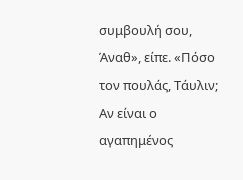συμβουλή σου, Άναθ», είπε. «Πόσο τον πουλάς, Τάυλιν; Αν είναι ο αγαπημένος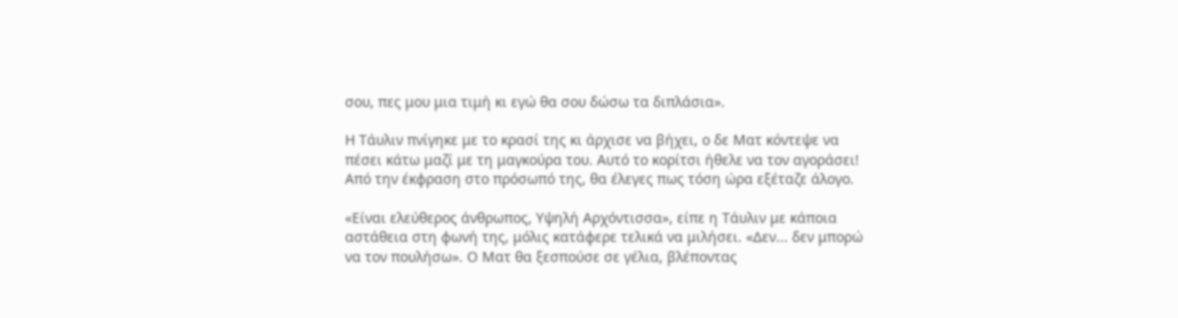σου, πες μου μια τιμή κι εγώ θα σου δώσω τα διπλάσια».

Η Τάυλιν πνίγηκε με το κρασί της κι άρχισε να βήχει, ο δε Ματ κόντεψε να πέσει κάτω μαζί με τη μαγκούρα του. Αυτό το κορίτσι ήθελε να τον αγοράσει! Από την έκφραση στο πρόσωπό της, θα έλεγες πως τόση ώρα εξέταζε άλογο.

«Είναι ελεύθερος άνθρωπος, Υψηλή Αρχόντισσα», είπε η Τάυλιν με κάποια αστάθεια στη φωνή της, μόλις κατάφερε τελικά να μιλήσει. «Δεν... δεν μπορώ να τον πουλήσω». Ο Ματ θα ξεσπούσε σε γέλια, βλέποντας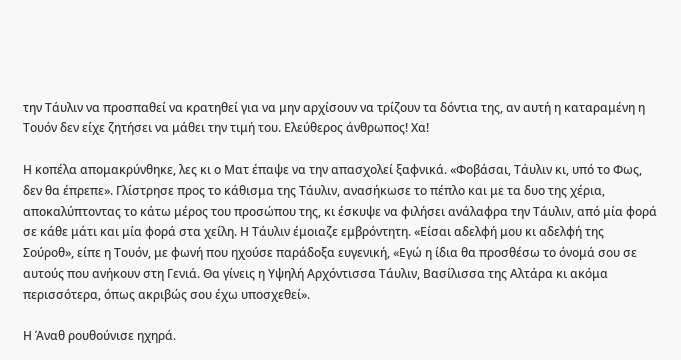την Τάυλιν να προσπαθεί να κρατηθεί για να μην αρχίσουν να τρίζουν τα δόντια της, αν αυτή η καταραμένη η Τουόν δεν είχε ζητήσει να μάθει την τιμή του. Ελεύθερος άνθρωπος! Χα!

Η κοπέλα απομακρύνθηκε, λες κι ο Ματ έπαψε να την απασχολεί ξαφνικά. «Φοβάσαι, Τάυλιν κι, υπό το Φως, δεν θα έπρεπε». Γλίστρησε προς το κάθισμα της Τάυλιν, ανασήκωσε το πέπλο και με τα δυο της χέρια, αποκαλύπτοντας το κάτω μέρος του προσώπου της, κι έσκυψε να φιλήσει ανάλαφρα την Τάυλιν, από μία φορά σε κάθε μάτι και μία φορά στα χείλη. Η Τάυλιν έμοιαζε εμβρόντητη. «Είσαι αδελφή μου κι αδελφή της Σούροθ», είπε η Τουόν, με φωνή που ηχούσε παράδοξα ευγενική, «Εγώ η ίδια θα προσθέσω το όνομά σου σε αυτούς που ανήκουν στη Γενιά. Θα γίνεις η Υψηλή Αρχόντισσα Τάυλιν, Βασίλισσα της Αλτάρα κι ακόμα περισσότερα, όπως ακριβώς σου έχω υποσχεθεί».

Η Άναθ ρουθούνισε ηχηρά.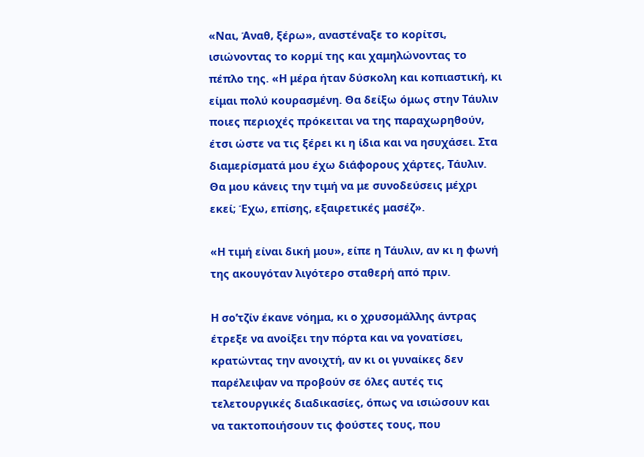«Ναι, Άναθ, ξέρω», αναστέναξε το κορίτσι, ισιώνοντας το κορμί της και χαμηλώνοντας το πέπλο της. «Η μέρα ήταν δύσκολη και κοπιαστική, κι είμαι πολύ κουρασμένη. Θα δείξω όμως στην Τάυλιν ποιες περιοχές πρόκειται να της παραχωρηθούν, έτσι ώστε να τις ξέρει κι η ίδια και να ησυχάσει. Στα διαμερίσματά μου έχω διάφορους χάρτες, Τάυλιν. Θα μου κάνεις την τιμή να με συνοδεύσεις μέχρι εκεί; Έχω, επίσης, εξαιρετικές μασέζ».

«Η τιμή είναι δική μου», είπε η Τάυλιν, αν κι η φωνή της ακουγόταν λιγότερο σταθερή από πριν.

Η σο’τζίν έκανε νόημα, κι ο χρυσομάλλης άντρας έτρεξε να ανοίξει την πόρτα και να γονατίσει, κρατώντας την ανοιχτή, αν κι οι γυναίκες δεν παρέλειψαν να προβούν σε όλες αυτές τις τελετουργικές διαδικασίες, όπως να ισιώσουν και να τακτοποιήσουν τις φούστες τους, που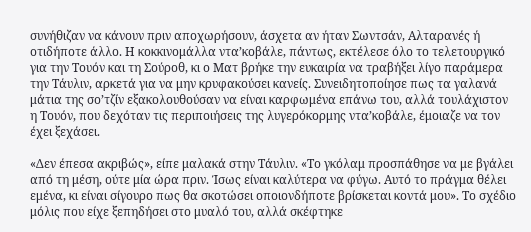συνήθιζαν να κάνουν πριν αποχωρήσουν, άσχετα αν ήταν Σωντσάν, Αλταρανές ή οτιδήποτε άλλο. Η κοκκινομάλλα ντα’κοβάλε, πάντως, εκτέλεσε όλο το τελετουργικό για την Τουόν και τη Σούροθ, κι ο Ματ βρήκε την ευκαιρία να τραβήξει λίγο παράμερα την Τάυλιν, αρκετά για να μην κρυφακούσει κανείς. Συνειδητοποίησε πως τα γαλανά μάτια της σο’τζίν εξακολουθούσαν να είναι καρφωμένα επάνω του, αλλά τουλάχιστον η Τουόν, που δεχόταν τις περιποιήσεις της λυγερόκορμης ντα’κοβάλε, έμοιαζε να τον έχει ξεχάσει.

«Δεν έπεσα ακριβώς», είπε μαλακά στην Τάυλιν. «Το γκόλαμ προσπάθησε να με βγάλει από τη μέση, ούτε μία ώρα πριν. Ίσως είναι καλύτερα να φύγω. Αυτό το πράγμα θέλει εμένα, κι είναι σίγουρο πως θα σκοτώσει οποιονδήποτε βρίσκεται κοντά μου». Το σχέδιο μόλις που είχε ξεπηδήσει στο μυαλό του, αλλά σκέφτηκε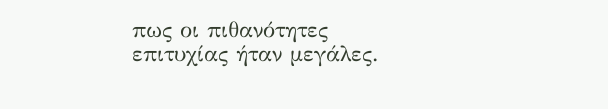πως οι πιθανότητες επιτυχίας ήταν μεγάλες.